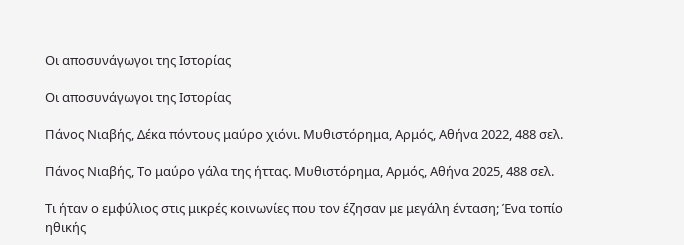Οι αποσυνάγωγοι της Ιστορίας

Οι αποσυνάγωγοι της Ιστορίας

Πάνος Νιαβής, Δέκα πόντους μαύρο χιόνι. Μυθιστόρημα, Αρμός, Αθήνα 2022, 488 σελ.

Πάνος Νιαβής, Το μαύρο γάλα της ήττας. Μυθιστόρημα, Αρμός, Αθήνα 2025, 488 σελ.

Τι ήταν ο εμφύλιος στις μικρές κοινωνίες που τον έζησαν με μεγάλη ένταση; Ένα τοπίο ηθικής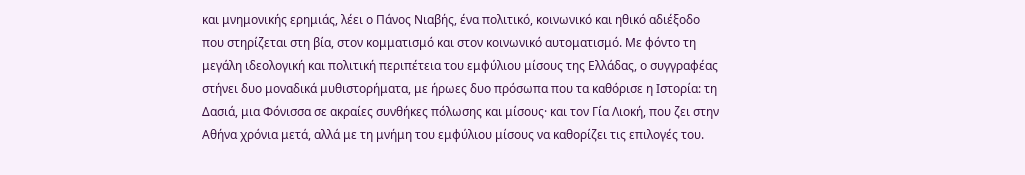και μνημονικής ερημιάς, λέει ο Πάνος Νιαβής, ένα πολιτικό, κοινωνικό και ηθικό αδιέξοδο που στηρίζεται στη βία, στον κομματισμό και στον κοινωνικό αυτοματισμό. Με φόντο τη μεγάλη ιδεολογική και πολιτική περιπέτεια του εμφύλιου μίσους της Ελλάδας, ο συγγραφέας στήνει δυο μοναδικά μυθιστορήματα, με ήρωες δυο πρόσωπα που τα καθόρισε η Ιστορία: τη Δασιά, μια Φόνισσα σε ακραίες συνθήκες πόλωσης και μίσους· και τον Γία Λιοκή, που ζει στην Αθήνα χρόνια μετά, αλλά με τη μνήμη του εμφύλιου μίσους να καθορίζει τις επιλογές του.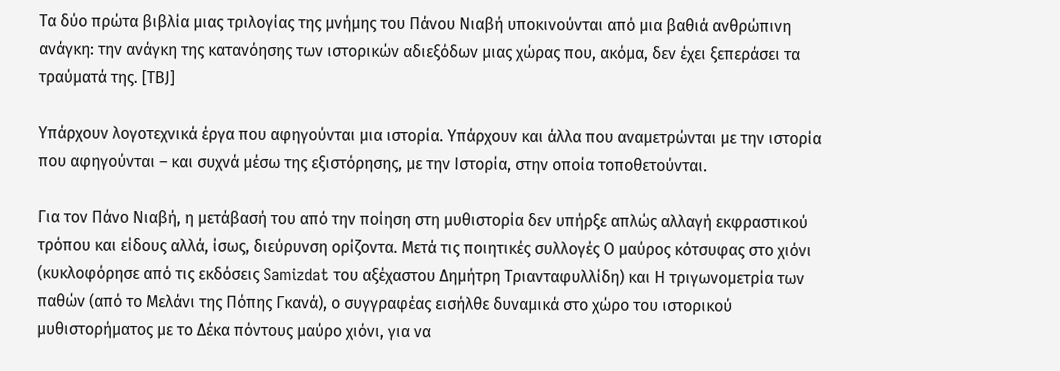Τα δύο πρώτα βιβλία μιας τριλογίας της μνήμης του Πάνου Νιαβή υποκινούνται από μια βαθιά ανθρώπινη ανάγκη: την ανάγκη της κατανόησης των ιστορικών αδιεξόδων μιας χώρας που, ακόμα, δεν έχει ξεπεράσει τα τραύματά της. [ΤΒJ]

Υπάρχουν λογοτεχνικά έργα που αφηγούνται μια ιστορία. Υπάρχουν και άλλα που αναμετρώνται με την ιστορία που αφηγούνται – και συχνά μέσω της εξιστόρησης, με την Ιστορία, στην οποία τοποθετούνται.

Για τον Πάνο Νιαβή, η μετάβασή του από την ποίηση στη μυθιστορία δεν υπήρξε απλώς αλλαγή εκφραστικού τρόπου και είδους αλλά, ίσως, διεύρυνση ορίζοντα. Μετά τις ποιητικές συλλογές Ο μαύρος κότσυφας στο χιόνι (κυκλοφόρησε από τις εκδόσεις Samizdat του αξέχαστου Δημήτρη Τριανταφυλλίδη) και Η τριγωνομετρία των παθών (από το Μελάνι της Πόπης Γκανά), ο συγγραφέας εισήλθε δυναμικά στο χώρο του ιστορικού μυθιστορήματος με το Δέκα πόντους μαύρο χιόνι, για να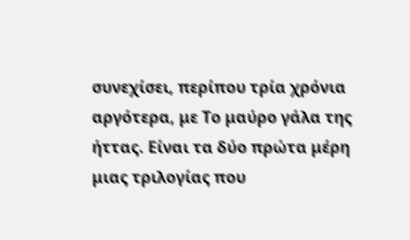συνεχίσει, περίπου τρία χρόνια αργότερα, με Το μαύρο γάλα της ήττας. Είναι τα δύο πρώτα μέρη μιας τριλογίας που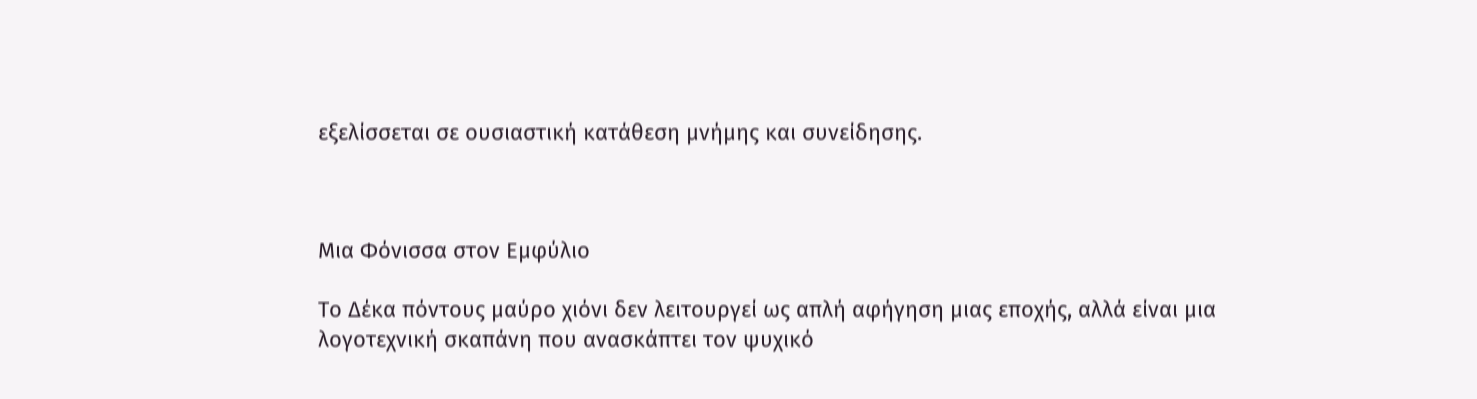εξελίσσεται σε ουσιαστική κατάθεση μνήμης και συνείδησης.



Μια Φόνισσα στον Εμφύλιο

Το Δέκα πόντους μαύρο χιόνι δεν λειτουργεί ως απλή αφήγηση μιας εποχής, αλλά είναι μια λογοτεχνική σκαπάνη που ανασκάπτει τον ψυχικό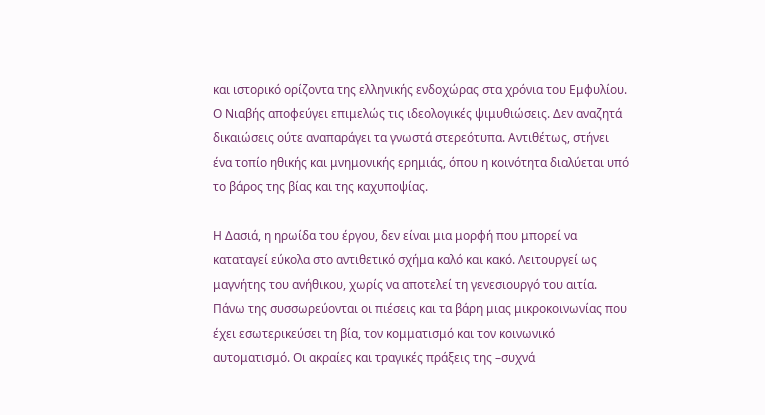και ιστορικό ορίζοντα της ελληνικής ενδοχώρας στα χρόνια του Εμφυλίου. Ο Νιαβής αποφεύγει επιμελώς τις ιδεολογικές ψιμυθιώσεις. Δεν αναζητά δικαιώσεις ούτε αναπαράγει τα γνωστά στερεότυπα. Αντιθέτως, στήνει ένα τοπίο ηθικής και μνημονικής ερημιάς, όπου η κοινότητα διαλύεται υπό το βάρος της βίας και της καχυποψίας.

Η Δασιά, η ηρωίδα του έργου, δεν είναι μια μορφή που μπορεί να καταταγεί εύκολα στο αντιθετικό σχήμα καλό και κακό. Λειτουργεί ως μαγνήτης του ανήθικου, χωρίς να αποτελεί τη γενεσιουργό του αιτία. Πάνω της συσσωρεύονται οι πιέσεις και τα βάρη μιας μικροκοινωνίας που έχει εσωτερικεύσει τη βία, τον κομματισμό και τον κοινωνικό αυτοματισμό. Οι ακραίες και τραγικές πράξεις της –συχνά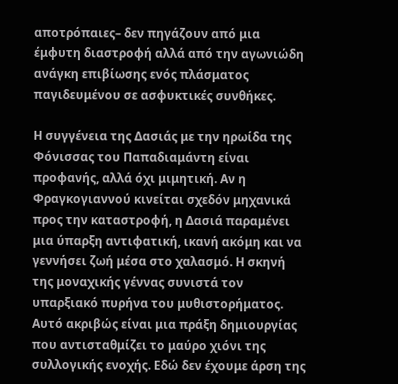αποτρόπαιες– δεν πηγάζουν από μια έμφυτη διαστροφή αλλά από την αγωνιώδη ανάγκη επιβίωσης ενός πλάσματος παγιδευμένου σε ασφυκτικές συνθήκες.

Η συγγένεια της Δασιάς με την ηρωίδα της Φόνισσας του Παπαδιαμάντη είναι προφανής, αλλά όχι μιμητική. Αν η Φραγκογιαννού κινείται σχεδόν μηχανικά προς την καταστροφή, η Δασιά παραμένει μια ύπαρξη αντιφατική, ικανή ακόμη και να γεννήσει ζωή μέσα στο χαλασμό. Η σκηνή της μοναχικής γέννας συνιστά τον υπαρξιακό πυρήνα του μυθιστορήματος. Αυτό ακριβώς είναι μια πράξη δημιουργίας που αντισταθμίζει το μαύρο χιόνι της συλλογικής ενοχής. Εδώ δεν έχουμε άρση της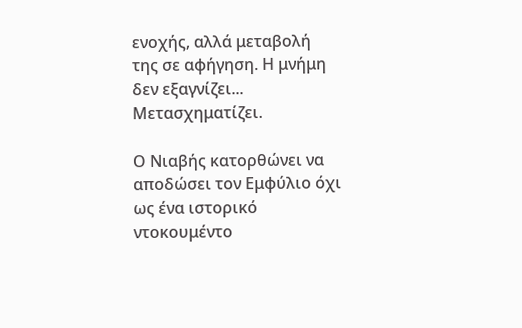ενοχής, αλλά μεταβολή της σε αφήγηση. Η μνήμη δεν εξαγνίζει... Μετασχηματίζει.

Ο Νιαβής κατορθώνει να αποδώσει τον Εμφύλιο όχι ως ένα ιστορικό ντοκουμέντο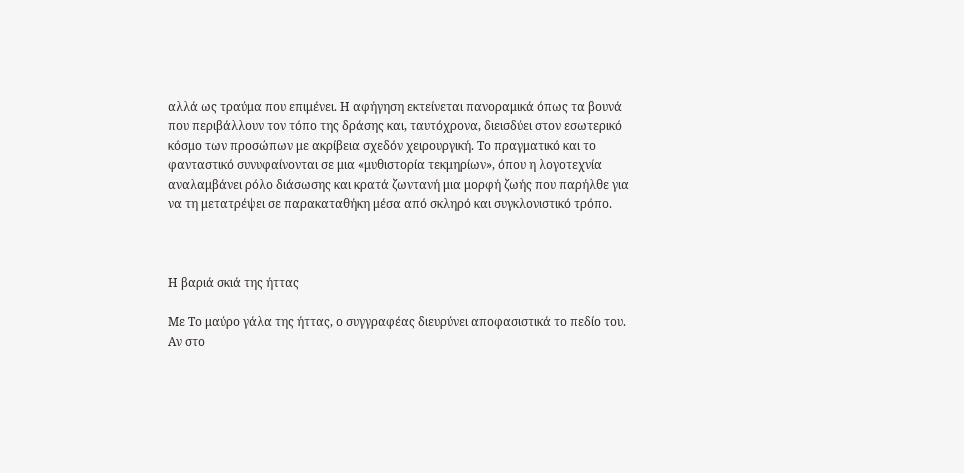αλλά ως τραύμα που επιμένει. Η αφήγηση εκτείνεται πανοραμικά όπως τα βουνά που περιβάλλουν τον τόπο της δράσης και, ταυτόχρονα, διεισδύει στον εσωτερικό κόσμο των προσώπων με ακρίβεια σχεδόν χειρουργική. Το πραγματικό και το φανταστικό συνυφαίνονται σε μια «μυθιστορία τεκμηρίων», όπου η λογοτεχνία αναλαμβάνει ρόλο διάσωσης και κρατά ζωντανή μια μορφή ζωής που παρήλθε για να τη μετατρέψει σε παρακαταθήκη μέσα από σκληρό και συγκλονιστικό τρόπο.



Η βαριά σκιά της ήττας

Με Το μαύρο γάλα της ήττας, ο συγγραφέας διευρύνει αποφασιστικά το πεδίο του. Αν στο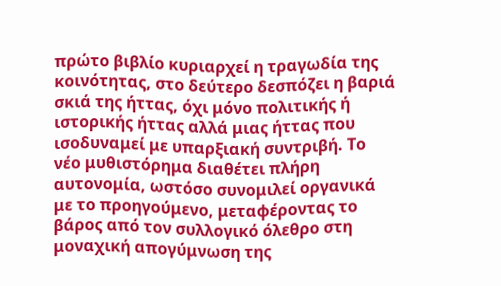πρώτο βιβλίο κυριαρχεί η τραγωδία της κοινότητας, στο δεύτερο δεσπόζει η βαριά σκιά της ήττας, όχι μόνο πολιτικής ή ιστορικής ήττας αλλά μιας ήττας που ισοδυναμεί με υπαρξιακή συντριβή. Το νέο μυθιστόρημα διαθέτει πλήρη αυτονομία, ωστόσο συνομιλεί οργανικά με το προηγούμενο, μεταφέροντας το βάρος από τον συλλογικό όλεθρο στη μοναχική απογύμνωση της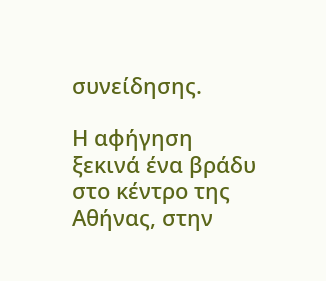συνείδησης.

Η αφήγηση ξεκινά ένα βράδυ στο κέντρο της Αθήνας, στην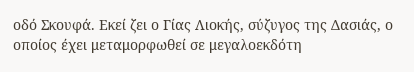οδό Σκουφά. Εκεί ζει ο Γίας Λιοκής, σύζυγος της Δασιάς, ο οποίος έχει μεταμορφωθεί σε μεγαλοεκδότη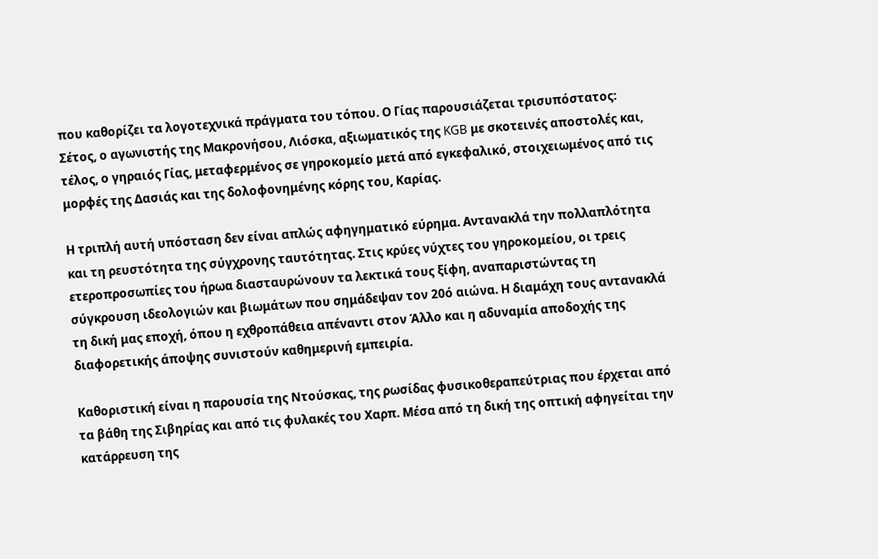που καθορίζει τα λογοτεχνικά πράγματα του τόπου. Ο Γίας παρουσιάζεται τρισυπόστατος: Σέτος, ο αγωνιστής της Μακρονήσου, Λιόσκα, αξιωματικός της KGB με σκοτεινές αποστολές και, τέλος, ο γηραιός Γίας, μεταφερμένος σε γηροκομείο μετά από εγκεφαλικό, στοιχειωμένος από τις μορφές της Δασιάς και της δολοφονημένης κόρης του, Καρίας.

Η τριπλή αυτή υπόσταση δεν είναι απλώς αφηγηματικό εύρημα. Αντανακλά την πολλαπλότητα και τη ρευστότητα της σύγχρονης ταυτότητας. Στις κρύες νύχτες του γηροκομείου, οι τρεις ετεροπροσωπίες του ήρωα διασταυρώνουν τα λεκτικά τους ξίφη, αναπαριστώντας τη σύγκρουση ιδεολογιών και βιωμάτων που σημάδεψαν τον 20ό αιώνα. Η διαμάχη τους αντανακλά τη δική μας εποχή, όπου η εχθροπάθεια απέναντι στον Άλλο και η αδυναμία αποδοχής της διαφορετικής άποψης συνιστούν καθημερινή εμπειρία.

Καθοριστική είναι η παρουσία της Ντούσκας, της ρωσίδας φυσικοθεραπεύτριας που έρχεται από τα βάθη της Σιβηρίας και από τις φυλακές του Χαρπ. Μέσα από τη δική της οπτική αφηγείται την κατάρρευση της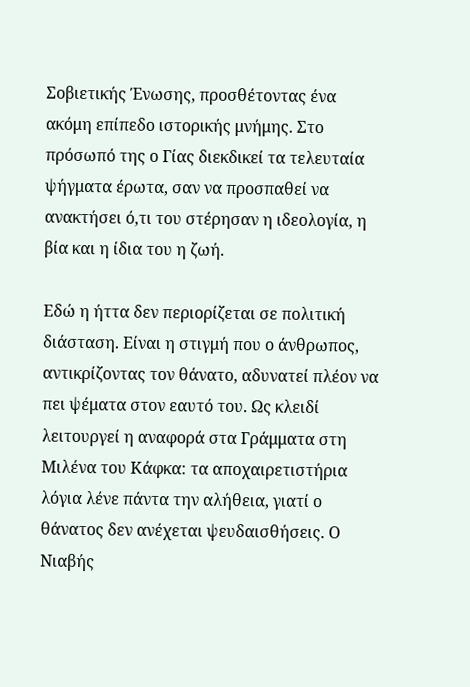Σοβιετικής Ένωσης, προσθέτοντας ένα ακόμη επίπεδο ιστορικής μνήμης. Στο πρόσωπό της ο Γίας διεκδικεί τα τελευταία ψήγματα έρωτα, σαν να προσπαθεί να ανακτήσει ό,τι του στέρησαν η ιδεολογία, η βία και η ίδια του η ζωή.

Εδώ η ήττα δεν περιορίζεται σε πολιτική διάσταση. Είναι η στιγμή που ο άνθρωπος, αντικρίζοντας τον θάνατο, αδυνατεί πλέον να πει ψέματα στον εαυτό του. Ως κλειδί λειτουργεί η αναφορά στα Γράμματα στη Μιλένα του Κάφκα: τα αποχαιρετιστήρια λόγια λένε πάντα την αλήθεια, γιατί ο θάνατος δεν ανέχεται ψευδαισθήσεις. Ο Νιαβής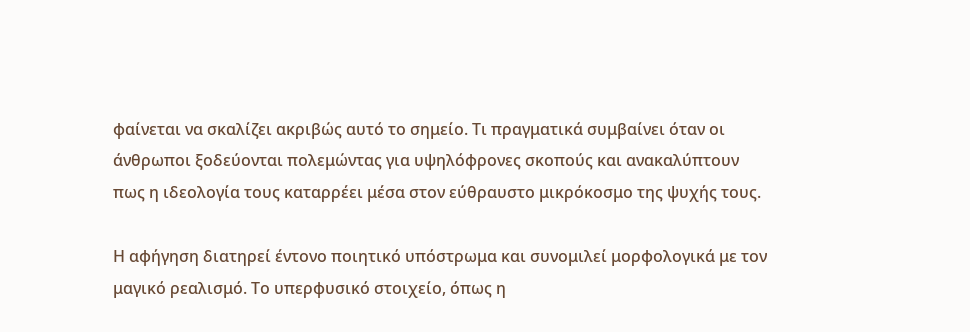φαίνεται να σκαλίζει ακριβώς αυτό το σημείο. Τι πραγματικά συμβαίνει όταν οι άνθρωποι ξοδεύονται πολεμώντας για υψηλόφρονες σκοπούς και ανακαλύπτουν πως η ιδεολογία τους καταρρέει μέσα στον εύθραυστο μικρόκοσμο της ψυχής τους.

Η αφήγηση διατηρεί έντονο ποιητικό υπόστρωμα και συνομιλεί μορφολογικά με τον μαγικό ρεαλισμό. Το υπερφυσικό στοιχείο, όπως η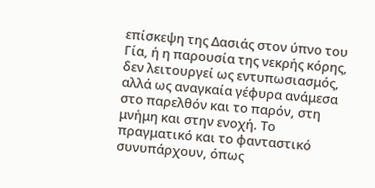επίσκεψη της Δασιάς στον ύπνο του Γία, ή η παρουσία της νεκρής κόρης, δεν λειτουργεί ως εντυπωσιασμός, αλλά ως αναγκαία γέφυρα ανάμεσα στο παρελθόν και το παρόν, στη μνήμη και στην ενοχή. Το πραγματικό και το φανταστικό συνυπάρχουν, όπως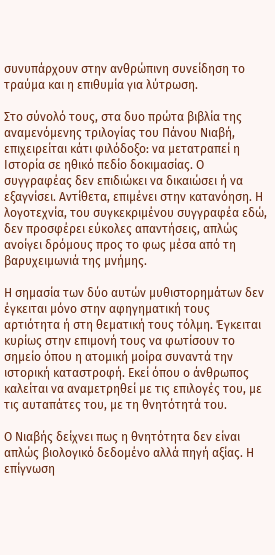συνυπάρχουν στην ανθρώπινη συνείδηση το τραύμα και η επιθυμία για λύτρωση.

Στο σύνολό τους, στα δυο πρώτα βιβλία της αναμενόμενης τριλογίας του Πάνου Νιαβή, επιχειρείται κάτι φιλόδοξο: να μετατραπεί η Ιστορία σε ηθικό πεδίο δοκιμασίας. Ο συγγραφέας δεν επιδιώκει να δικαιώσει ή να εξαγνίσει. Αντίθετα, επιμένει στην κατανόηση. Η λογοτεχνία, του συγκεκριμένου συγγραφέα εδώ, δεν προσφέρει εύκολες απαντήσεις, απλώς ανοίγει δρόμους προς το φως μέσα από τη βαρυχειμωνιά της μνήμης.

Η σημασία των δύο αυτών μυθιστορημάτων δεν έγκειται μόνο στην αφηγηματική τους αρτιότητα ή στη θεματική τους τόλμη. Έγκειται κυρίως στην επιμονή τους να φωτίσουν το σημείο όπου η ατομική μοίρα συναντά την ιστορική καταστροφή. Εκεί όπου ο άνθρωπος καλείται να αναμετρηθεί με τις επιλογές του, με τις αυταπάτες του, με τη θνητότητά του.

Ο Νιαβής δείχνει πως η θνητότητα δεν είναι απλώς βιολογικό δεδομένο αλλά πηγή αξίας. Η επίγνωση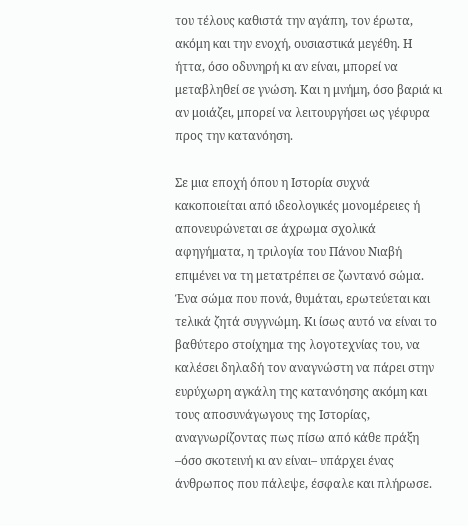του τέλους καθιστά την αγάπη, τον έρωτα, ακόμη και την ενοχή, ουσιαστικά μεγέθη. Η ήττα, όσο οδυνηρή κι αν είναι, μπορεί να μεταβληθεί σε γνώση. Και η μνήμη, όσο βαριά κι αν μοιάζει, μπορεί να λειτουργήσει ως γέφυρα προς την κατανόηση.

Σε μια εποχή όπου η Ιστορία συχνά κακοποιείται από ιδεολογικές μονομέρειες ή απονευρώνεται σε άχρωμα σχολικά αφηγήματα, η τριλογία του Πάνου Νιαβή επιμένει να τη μετατρέπει σε ζωντανό σώμα. Ένα σώμα που πονά, θυμάται, ερωτεύεται και τελικά ζητά συγγνώμη. Κι ίσως αυτό να είναι το βαθύτερο στοίχημα της λογοτεχνίας του, να καλέσει δηλαδή τον αναγνώστη να πάρει στην ευρύχωρη αγκάλη της κατανόησης ακόμη και τους αποσυνάγωγους της Ιστορίας, αναγνωρίζοντας πως πίσω από κάθε πράξη –όσο σκοτεινή κι αν είναι– υπάρχει ένας άνθρωπος που πάλεψε, έσφαλε και πλήρωσε.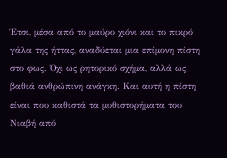Έτσι, μέσα από το μαύρο χιόνι και το πικρό γάλα της ήττας, αναδύεται μια επίμονη πίστη στο φως. Όχι ως ρητορικό σχήμα, αλλά ως βαθιά ανθρώπινη ανάγκη. Και αυτή η πίστη είναι που καθιστά τα μυθιστορήματα του Νιαβή από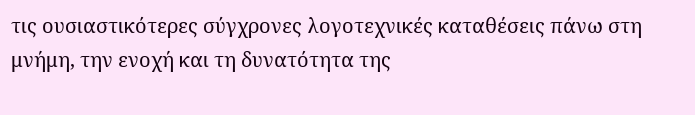τις ουσιαστικότερες σύγχρονες λογοτεχνικές καταθέσεις πάνω στη μνήμη, την ενοχή και τη δυνατότητα της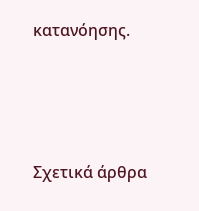κατανόησης.





Σχετικά άρθρα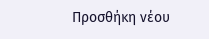Προσθήκη νέου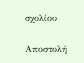σχολίου

Αποστολή